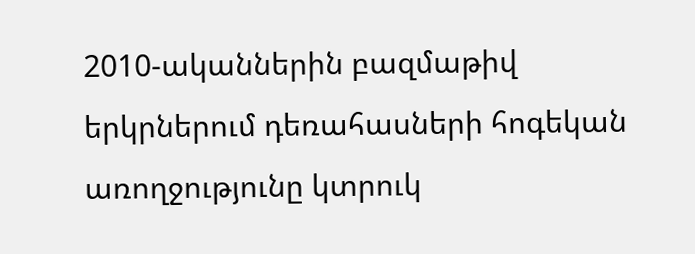2010-ականներին բազմաթիվ երկրներում դեռահասների հոգեկան առողջությունը կտրուկ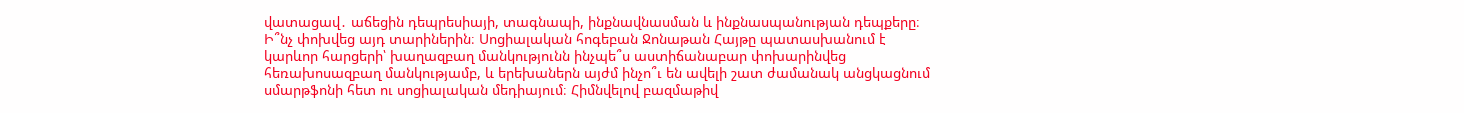վատացավ․ աճեցին դեպրեսիայի, տագնապի, ինքնավնասման և ինքնասպանության դեպքերը։ Ի՞նչ փոխվեց այդ տարիներին։ Սոցիալական հոգեբան Ջոնաթան Հայթը պատասխանում է կարևոր հարցերի՝ խաղազբաղ մանկությունն ինչպե՞ս աստիճանաբար փոխարինվեց հեռախոսազբաղ մանկությամբ, և երեխաներն այժմ ինչո՞ւ են ավելի շատ ժամանակ անցկացնում սմարթֆոնի հետ ու սոցիալական մեդիայում։ Հիմնվելով բազմաթիվ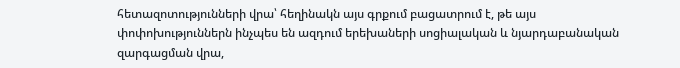հետազոտությունների վրա՝ հեղինակն այս գրքում բացատրում է, թե այս փոփոխություններն ինչպես են ազդում երեխաների սոցիալական և նյարդաբանական զարգացման վրա,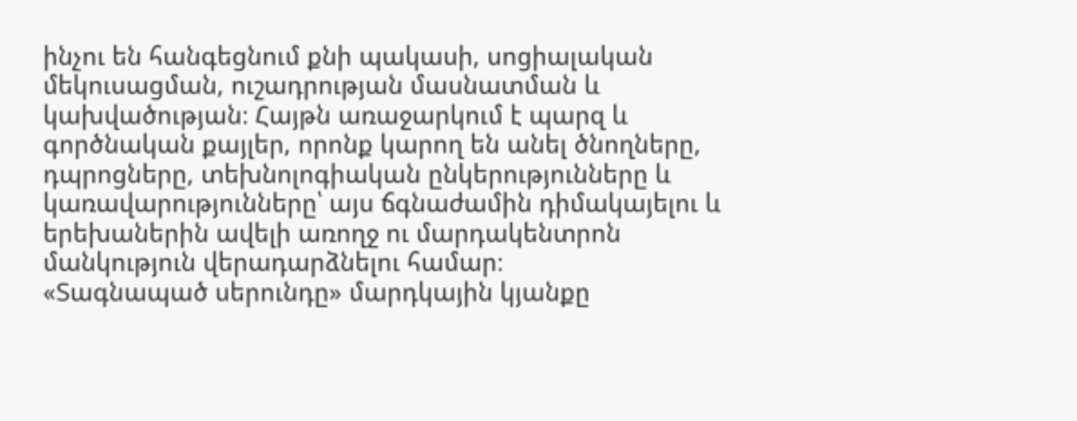ինչու են հանգեցնում քնի պակասի, սոցիալական մեկուսացման, ուշադրության մասնատման և կախվածության։ Հայթն առաջարկում է պարզ և գործնական քայլեր, որոնք կարող են անել ծնողները, դպրոցները, տեխնոլոգիական ընկերությունները և կառավարությունները՝ այս ճգնաժամին դիմակայելու և երեխաներին ավելի առողջ ու մարդակենտրոն մանկություն վերադարձնելու համար։
«Տագնապած սերունդը» մարդկային կյանքը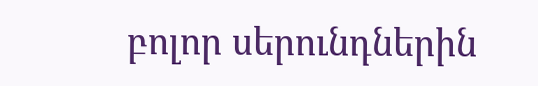բոլոր սերունդներին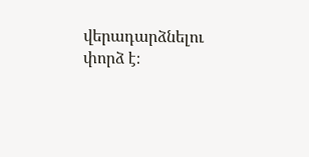վերադարձնելու փորձ է։